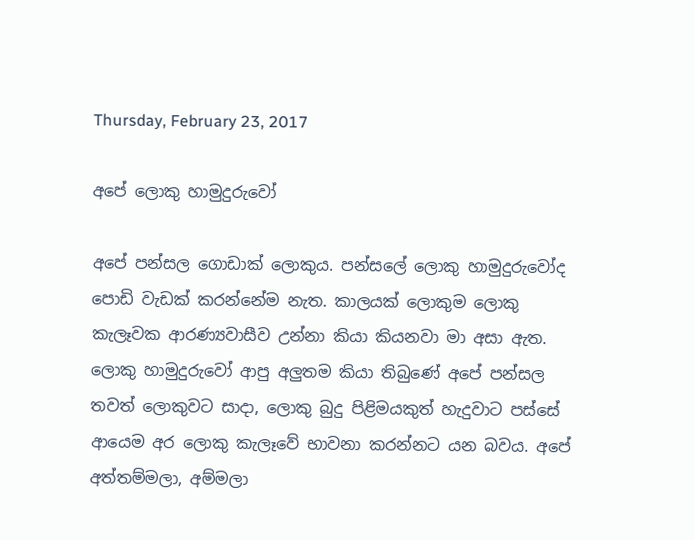Thursday, February 23, 2017

අපේ ලොකු හාමුදුරුවෝ

අපේ පන්සල ගොඩාක් ලොකුය. පන්සලේ ලොකු හාමුදුරුවෝද පොඩි වැඩක් කරන්නේම නැත. කාලයක් ලොකුම ලොකු කැලෑවක ආරණ්‍යවාසීව උන්නා කියා කියනවා මා අසා ඇත. ලොකු හාමුදුරුවෝ ආපු අලුතම කියා තිබුණේ අපේ පන්සල තවත් ලොකුවට සාදා, ලොකු බුදු පිළිමයකුත් හැදුවාට පස්සේ ආයෙම අර ලොකු කැලෑවේ භාවනා කරන්නට යන බවය. අපේ අත්තම්මලා, අම්මලා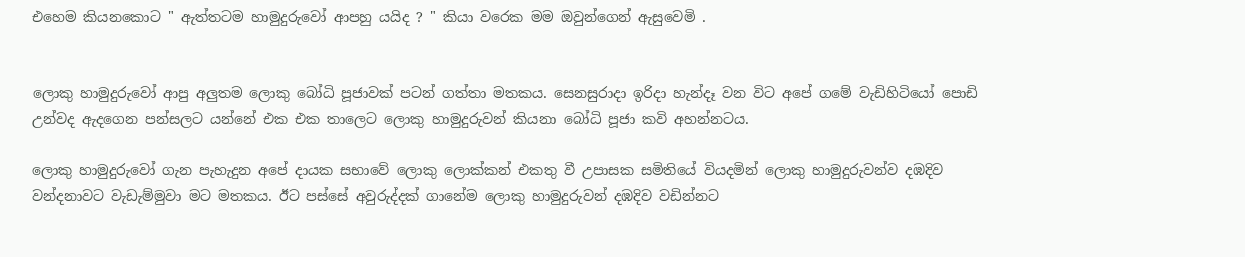එහෙම කියනකොට " ඇත්තටම හාමුදුරුවෝ ආපහු යයිද ? " කියා වරෙක මම ඔවුන්ගෙන් ඇසුවෙමි .


ලොකු හාමුදුරුවෝ ආපු අලුතම ලොකු බෝධි පූජාවක් පටන් ගත්තා මතකය. සෙනසුරාදා ඉරිදා හැන්දෑ වන විට අපේ ගමේ වැඩිහිටියෝ පොඩි උන්වද ඇදගෙන පන්සලට යන්නේ එක එක තාලෙට ලොකු හාමුදුරුවන් කියනා බෝධි පූජා කවි අහන්නටය.

ලොකු හාමුදුරුවෝ ගැන පැහැදුන අපේ දායක සභාවේ ලොකු ලොක්කන් එකතු වී උපාසක සමිතියේ වියදමින් ලොකු හාමුදුරුවන්ව දඹදිව වන්දනාවට වැඩැම්මුවා මට මතකය. ඊට පස්සේ අවුරුද්දක් ගානේම ලොකු හාමුදුරුවන් දඹදිව වඩින්නට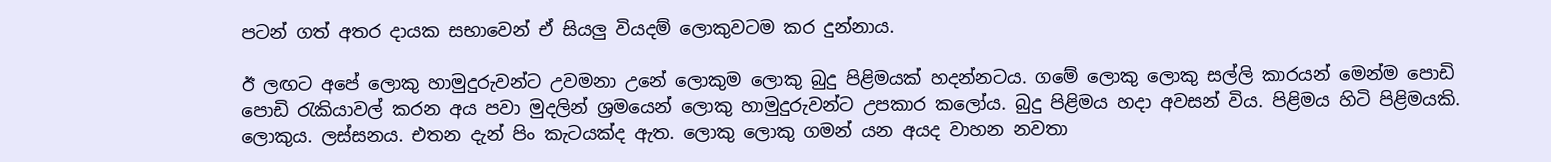පටන් ගත් අතර දායක සභාවෙන් ඒ සියලු වියදම් ලොකුවටම කර දුන්නාය.

ඊ ලඟට අපේ ලොකු හාමුදුරුවන්ට උවමනා උනේ ලොකුම ලොකු බුදු පිළිමයක් හදන්නටය. ගමේ ලොකු ලොකු සල්ලි කාරයන් මෙන්ම පොඩි පොඩි රැකියාවල් කරන අය පවා මුදලින් ශ්‍රමයෙන් ලොකු හාමුදුරුවන්ට උපකාර කලෝය. බුදු පිළිමය හදා අවසන් විය. පිළිමය හිටි පිළිමයකි. ලොකුය. ලස්සනය. එතන දැන් පිං කැටයක්ද ඇත. ලොකු ලොකු ගමන් යන අයද වාහන නවතා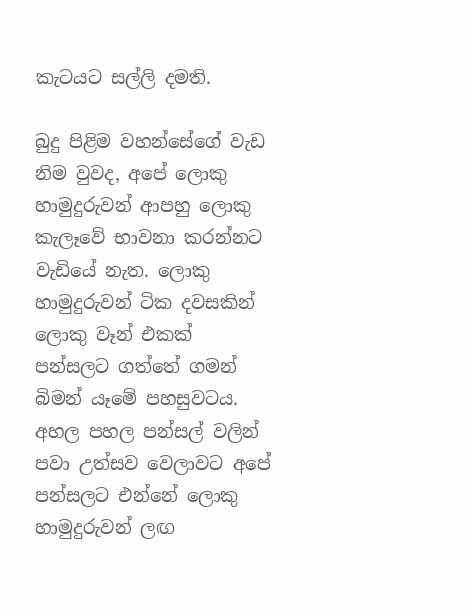කැටයට සල්ලි දමති.

බුදු පිළිම වහන්සේගේ වැඩ නිම වුවද, අපේ ලොකු හාමුදුරුවන් ආපහු ලොකු කැලෑවේ භාවනා කරන්නට වැඩියේ නැත. ලොකු හාමුදුරුවන් ටික දවසකින් ලොකු වෑන් එකක් පන්සලට ගත්තේ ගමන් බිමන් යෑමේ පහසුවටය. අහල පහල පන්සල් වලින් පවා උත්සව වෙලාවට අපේ පන්සලට එන්නේ ලොකු හාමුදුරුවන් ලඟ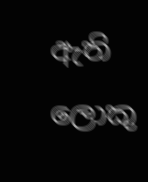ඇති ලොකු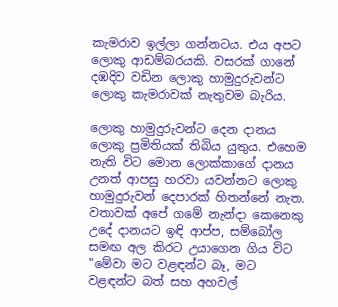කැමරාව ඉල්ලා ගන්නටය. එය අපට ලොකු ආඩම්බරයකි. වසරක් ගානේ දඹදිව වඩින ලොකු හාමුදුරුවන්ට ලොකු කැමරාවක් නැතුවම බැරිය.

ලොකු හාමුදුරුවන්ට දෙන දානය ලොකු ප්‍රමිතියක් තිබිය යුතුය. එහෙම නැති විට මොන ලොක්කාගේ දානය උනත් ආපසු හරවා යවන්නට ලොකු හාමුදුරුවන් දෙපාරක් හිතන්නේ නැත. වතාවක් අපේ ගමේ නැන්දා කෙනෙකු උදේ දානයට ඉඳි ආප්ප, සම්බෝල සමඟ අල කිරට උයාගෙන ගිය විට "මේවා මට වළඳන්ට බෑ, මට වළඳන්ට බත් සහ අහවල්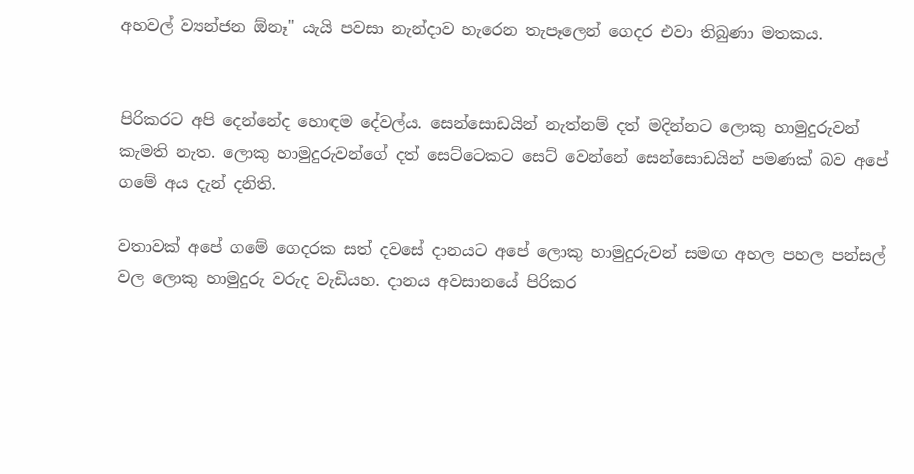අහවල් ව්‍යන්ජන ඕනෑ" යැයි පවසා නැන්දාව හැරෙන තැපෑලෙන් ගෙදර එවා තිබුණා මතකය.


පිරිකරට අපි දෙන්නේද හොඳම දේවල්ය. සෙන්සොඩයින් නැත්නම් දත් මදින්නට ලොකු හාමුදුරුවන් කැමති නැත. ලොකු හාමුදුරුවන්ගේ දත් සෙට්ටෙකට සෙට් වෙන්නේ සෙන්සොඩයින් පමණක් බව අපේ ගමේ අය දැන් දනිති.

වතාවක් අපේ ගමේ ගෙදරක සත් දවසේ දානයට අපේ ලොකු හාමුදුරුවන් සමඟ අහල පහල පන්සල් වල ලොකු හාමුදුරු වරුද වැඩියහ. දානය අවසානයේ පිරිකර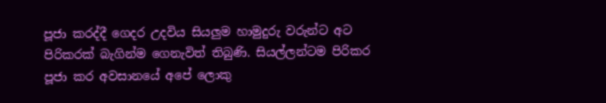පූජා කරද්දී ගෙදර උදවිය සියලුම හාමුදුරු වරුන්ට අට පිරිකරක් බැගින්ම ගෙනැවිත් තිබුණි. සියල්ලන්ටම පිරිකර පූජා කර අවසානයේ අපේ ලොකු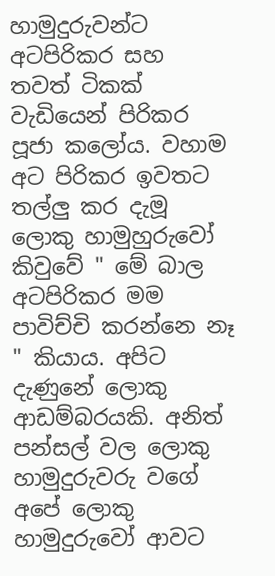හාමුදුරුවන්ට අටපිරිකර සහ තවත් ටිකක් වැඩියෙන් පිරිකර පූජා කලෝය. වහාම අට පිරිකර ඉවතට තල්ලු කර දැමූ ලොකු හාමුහුරුවෝ කිවුවේ " මේ බාල අටපිරිකර මම පාවිච්චි කරන්නෙ නෑ " කියාය. අපිට දැණුනේ ලොකු ආඩම්බරයකි. අනිත් පන්සල් වල ලොකු හාමුදුරුවරු වගේ අපේ ලොකු හාමුදුරුවෝ ආවට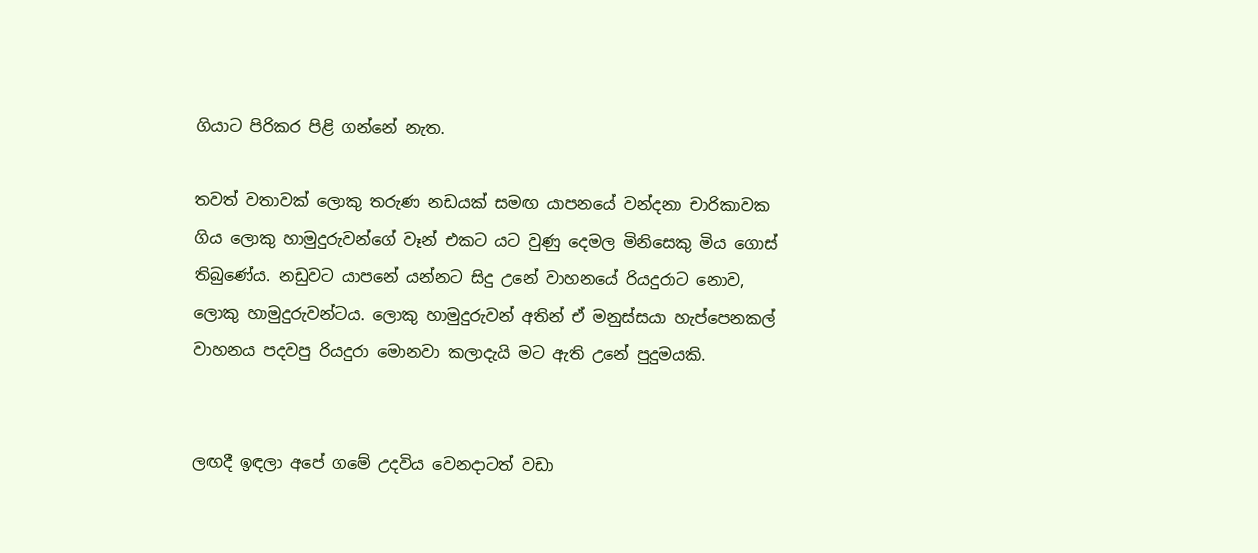ගියාට පිරිකර පිළි ගන්නේ නැත.

තවත් වතාවක් ලොකු තරුණ නඩයක් සමඟ යාපනයේ වන්දනා චාරිකාවක ගිය ලොකු හාමුදුරුවන්ගේ වෑන් එකට යට වුණු දෙමල මිනිසෙකු මිය ගොස් තිබුණේය. නඩුවට යාපනේ යන්නට සිදු උනේ වාහනයේ රියදුරාට නොව, ලොකු හාමුදුරුවන්ටය. ලොකු හාමුදුරුවන් අතින් ඒ මනුස්සයා හැප්පෙනකල් වාහනය පදවපු රියදුරා මොනවා කලාදැයි මට ඇති උනේ පුදුමයකි.


ලඟදී ඉඳලා අපේ ගමේ උදවිය වෙනදාටත් වඩා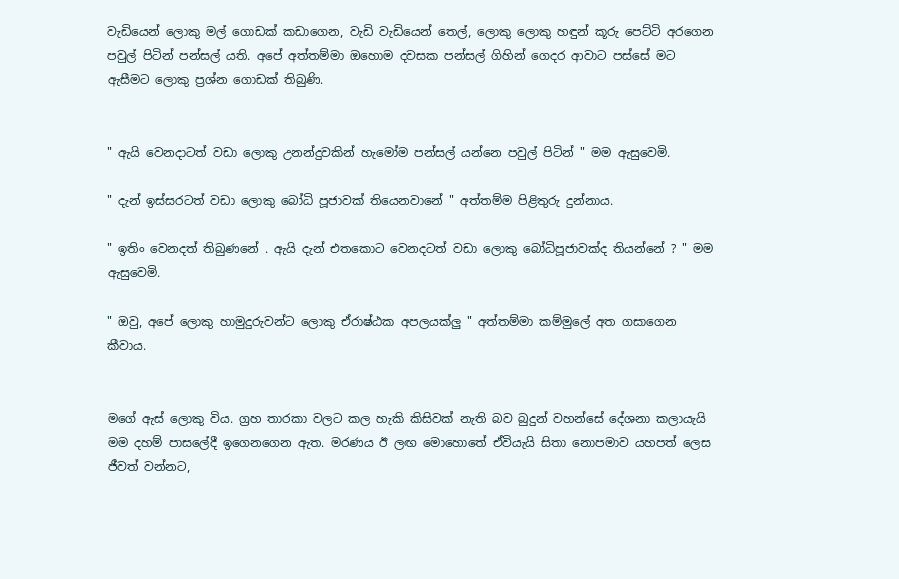වැඩියෙන් ලොකු මල් ගොඩක් කඩාගෙන, වැඩි වැඩියෙන් තෙල්, ලොකු ලොකු හඳුන් කූරු පෙට්ටි අරගෙන පවුල් පිටින් පන්සල් යති. අපේ අත්තම්මා ඔහොම දවසක පන්සල් ගිහින් ගෙදර ආවාට පස්සේ මට ඇසීමට ලොකු ප්‍රශ්න ගොඩක් තිබුණි.


" ඇයි වෙනදාටත් වඩා ලොකු උනන්දුවකින් හැමෝම පන්සල් යන්නෙ පවුල් පිටින් " මම ඇසුවෙමි.

" දැන් ඉස්සරටත් වඩා ලොකු බෝධි පූජාවක් තියෙනවානේ " අත්තම්ම පිළිතුරු දුන්නාය.

" ඉතිං වෙනදත් තිබුණනේ . ඇයි දැන් එතකොට වෙනදටත් වඩා ලොකු බෝධිපූජාවක්ද තියන්නේ ? " මම ඇසුවෙමි.

" ඔවු, අපේ ලොකු හාමුදුරුවන්ට ලොකු ඒරාෂ්ඨක අපලයක්ලු " අත්තම්මා කම්මුලේ අත ගසාගෙන කීවාය.


මගේ ඇස් ලොකු විය. ග්‍රහ තාරකා වලට කල හැකි කිසිවක් නැති බව බුදුන් වහන්සේ දේශනා කලායැයි මම දහම් පාසලේදී ඉගෙනගෙන ඇත. මරණය ඊ ලඟ මොහොතේ ඒවියැයි සිතා නොපමාව යහපත් ලෙස ජීවත් වන්නට,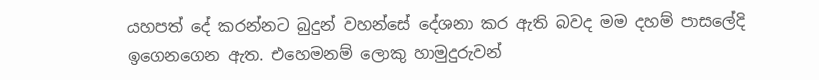යහපත් දේ කරන්නට බුදුන් වහන්සේ දේශනා කර ඇති බවද මම දහම් පාසලේදි ඉගෙනගෙන ඇත. එහෙමනම් ලොකු හාමුදුරුවන්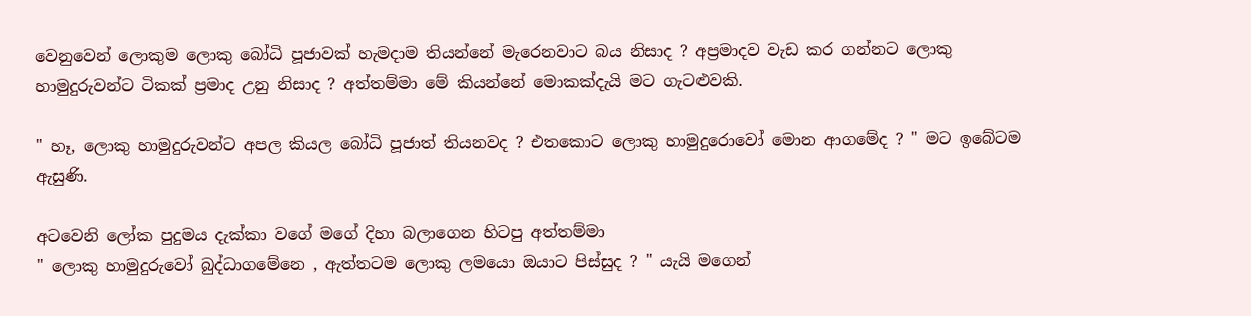වෙනුවෙන් ලොකුම ලොකු බෝධි පූජාවක් හැමදාම තියන්නේ මැරෙනවාට බය නිසාද ? අප්‍රමාදව වැඩ කර ගන්නට ලොකු හාමුදුරුවන්ට ටිකක් ප්‍රමාද උනු නිසාද ? අත්තම්මා මේ කියන්නේ මොකක්දැයි මට ගැටළුවකි.

" හෑ, ලොකු හාමුදුරුවන්ට අපල කියල බෝධි පූජාත් තියනවද ? එතකොට ලොකු හාමුදුරොවෝ මොන ආගමේද ? " මට ඉබේටම ඇසුණි.

අටවෙනි ලෝක පුදුමය දැක්කා වගේ මගේ දිහා බලාගෙන හිටපු අත්තම්මා
" ලොකු හාමුදුරුවෝ බුද්ධාගමේනෙ , ඇත්තටම ලොකු ලමයො ඔයාට පිස්සුද ? " යැයි මගෙන්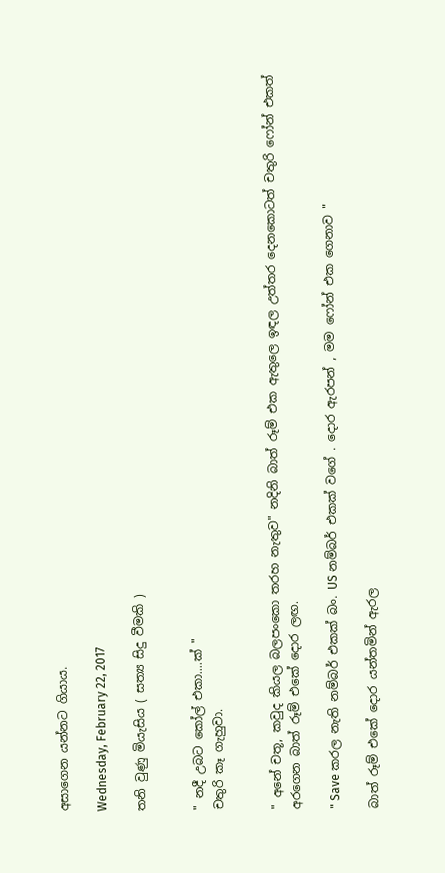අසාගෙන යන්නට ගියාය.

Wednesday, February 22, 2017

තනි වුණු මියැසිය ( සත්‍ය සිදු වීමකි )


" නදී උබට කෝල් එකා....ක් "
චතුරි කෑ ගැහුවා.


" අනේ චතූ, කවුද කියල බලපංකො තරහ නැතුව" නදිනි බාත් රූම් එක ඇතුලෙ ඉඳල උත්තර දෙනකොටත් චතුරි ෆෝන් එකත් අරගෙන බාත් රූම් එකේ දොර ලඟ.

" Save කරල නැති නම්බර් එකක් බං. US නම්බර් එකක් වගේ . දොර ඇරපන් , මම ෆෝන් එක ගෙනාව "

බාත් රූම් එකේ දොර යන්තමින් ඇරල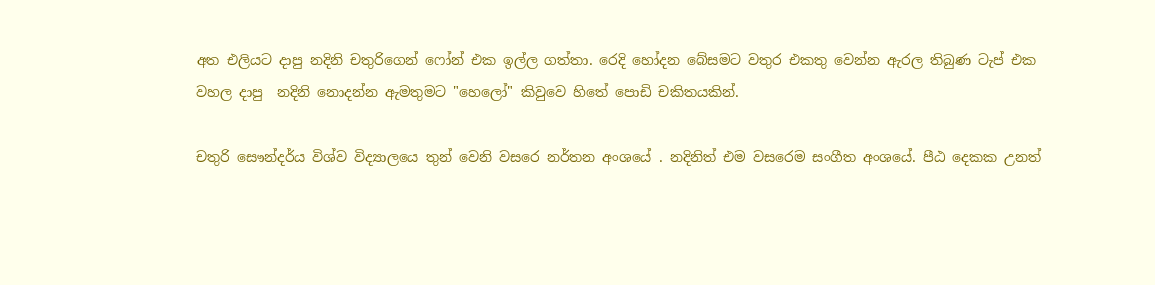අත එලියට දාපු නදිනි චතුරිගෙන් ෆෝන් එක ඉල්ල ගත්තා. රෙදි හෝදන බේසමට වතුර එකතු වෙන්න ඇරල තිබුණ ටැප් එක වහල දාපු  නදිනි නොදන්න ඇමතුමට "හෙලෝ" කිවුවෙ හිතේ පොඩි චකිතයකින්.

චතුරි සෞන්දර්ය විශ්ව විද්‍යාලයෙ තුන් වෙනි වසරෙ නර්තන අංශයේ . නදිනිත් එම වසරෙම සංගීත අංශයේ. පීඨ දෙකක උනත්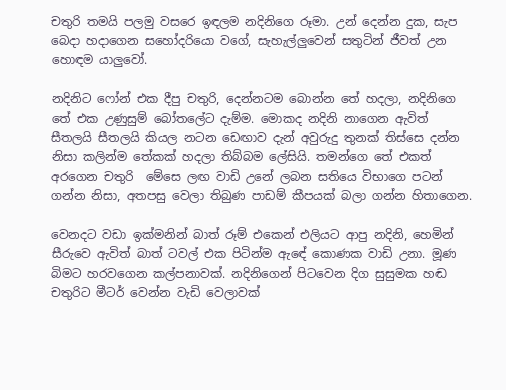චතුරි තමයි පලමු වසරෙ ඉඳලම නදිනිගෙ රූමා. උන් දෙන්න දුක, සැප බෙදා හදාගෙන සහෝදරියො වගේ, සැහැල්ලුවෙන් සතුටින් ජීවත් උන හොඳම යාලුවෝ.

නදිනිට ෆෝන් එක දීපු චතුරි, දෙන්නටම බොන්න තේ හදලා, නදිනිගෙ තේ එක උණුසුම් බෝතලේට දැම්ම. මොකද නදිනි නාගෙන ඇවිත් සීතලයි සීතලයි කියල නටන ඩෙඟාව දැන් අවුරුදු තුනක් තිස්සෙ දන්න නිසා කලින්ම තේකක් හදලා තිබ්බම ලේසියි. තමන්ගෙ තේ එකත් අරගෙන චතුරි  මේසෙ ලඟ වාඩි උනේ ලබන සතියෙ විභාගෙ පටන් ගන්න නිසා, අතපසු වෙලා තිබුණ පාඩම් කීපයක් බලා ගන්න හිතාගෙන.

වෙනදට වඩා ඉක්මනින් බාත් රූම් එකෙන් එලියට ආපු නදිනි, හෙමින් සීරුවෙ ඇවිත් බාත් ටවල් එක පිටින්ම ඇඳේ කොණක වාඩි උනා. මූණ බිමට හරවගෙන කල්පනාවක්. නදිනිගෙන් පිටවෙන දිග සුසුමක හඬ චතුරිට මීටර් වෙන්න වැඩි වෙලාවක්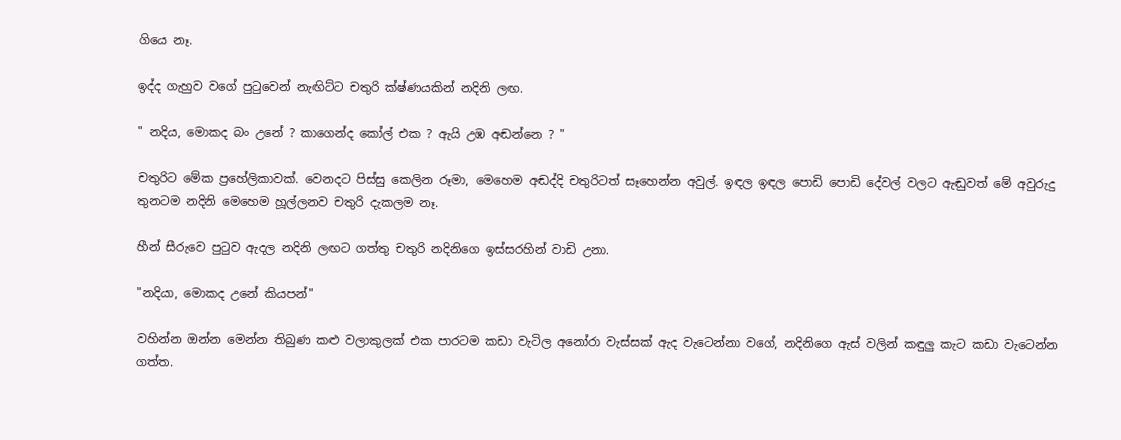ගියෙ නෑ.

ඉද්ද ගැහුව වගේ පුටුවෙන් නැඟිට්ට චතුරි ක්ෂ්ණයකින් නදිනි ලඟ.

" නදිය, මොකද බං උනේ ? කාගෙන්ද කෝල් එක ? ඇයි උඹ අඬන්නෙ ? "

චතුරිට මේක ප්‍රහේලිකාවක්. වෙනදට පිස්සු කෙලින රූමා, මෙහෙම අඬද්දි චතුරිටත් සෑහෙන්න අවුල්. ඉඳල ඉඳල පොඩි පොඩි දේවල් වලට ඇඬුවත් මේ අවුරුදු තුනටම නදිනි මෙහෙම හූල්ලනව චතුරි දැකලම නෑ.

හීන් සීරුවෙ පුටුව ඇදල නදිනි ලඟට ගත්තු චතුරි නදිනිගෙ ඉස්සරහින් වාඩි උනා.

"නදියා, මොකද උනේ කියපන්"

වහින්න ඔන්න මෙන්න තිබුණ කළු වලාකුලක් එක පාරටම කඩා වැටිල අනෝරා වැස්සක් ඇද වැටෙන්නා වගේ, නදිනිගෙ ඇස් වලින් කඳුලු කැට කඩා වැටෙන්න ගත්ත.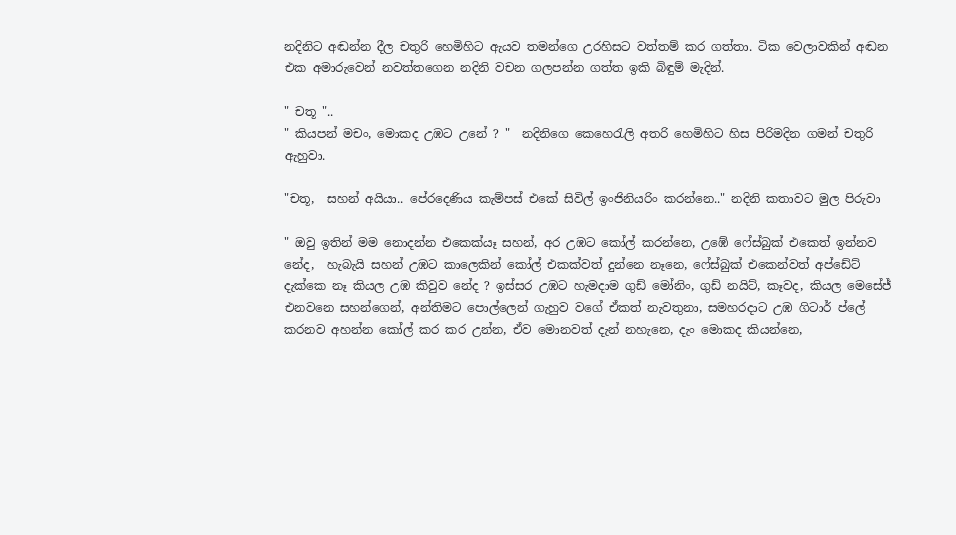නදිනිට අඬන්න දීල චතුරි හෙමිහිට ඇයව තමන්ගෙ උරහිසට වත්තම් කර ගත්තා. ටික වෙලාවකින් අඬන එක අමාරුවෙන් නවත්තගෙන නදිනි වචන ගලපන්න ගත්ත ඉකි බිඳුම් මැදින්.

" චතූ "..
" කියපන් මචං, මොකද උඹට උනේ ? "  නදිනිගෙ කෙහෙරැලි අතරි හෙමිහිට හිස පිරිමදින ගමන් චතුරි ඇහුවා.

"චතූ,  සහන් අයියා.. පේරදෙණිය කැම්පස් එකේ සිවිල් ඉංජිනියරිං කරන්නෙ.." නදිනි කතාවට මුල පිරුවා

" ඔවු ඉතින් මම නොදන්න එකෙක්යෑ සහන්, අර උඹට කෝල් කරන්නෙ, උඹේ ෆේස්බුක් එකෙත් ඉන්නව නේද,  හැබැයි සහන් උඹට කාලෙකින් කෝල් එකක්වත් දුන්නෙ නෑනෙ, ෆේස්බුක් එකෙන්වත් අප්ඩේට් දැක්කෙ නෑ කියල උඹ කිවුව නේද ? ඉස්සර උඹට හැමදාම ගුඩ් මෝනිං, ගුඩ් නයිට්, කෑවද, කියල මෙසේජ් එනවනෙ සහන්ගෙන්, අන්තිමට පොල්ලෙන් ගැහුව වගේ ඒකත් නැවතුනා, සමහරදාට උඹ ගිටාර් ප්ලේ කරනව අහන්න කෝල් කර කර උන්න, ඒව මොනවත් දැන් නහැනෙ, දැං මොකද කියන්නෙ,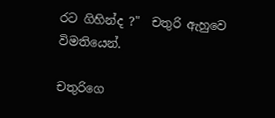රට ගිහින්ද ?"  චතුරි ඇහුවෙ විමතියෙන්.

චතුරිගෙ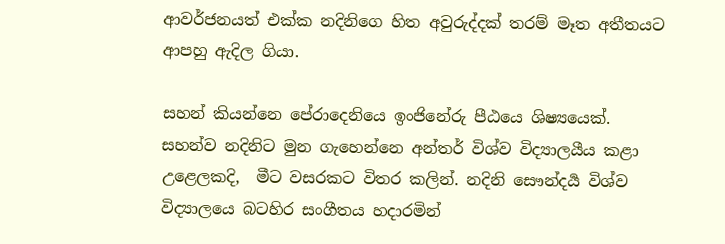ආවර්ජනයත් එක්ක නදිනිගෙ හිත අවුරුද්දක් තරම් මෑත අතීතයට ආපහු ඇදිල ගියා.

සහන් කියන්නෙ පේරාදෙනියෙ ඉංජිනේරු පීඨයෙ ශිෂ්‍යයෙක්. සහන්ව නදිනිට මුන ගැහෙන්නෙ අන්තර් විශ්ව විද්‍යාලයීය කළා උළෙලකදි,  මීට වසරකට විතර කලින්. නදිනි සෞන්දර්‍ය විශ්ව විද්‍යාලයෙ බටහිර සංගීතය හදාරමින්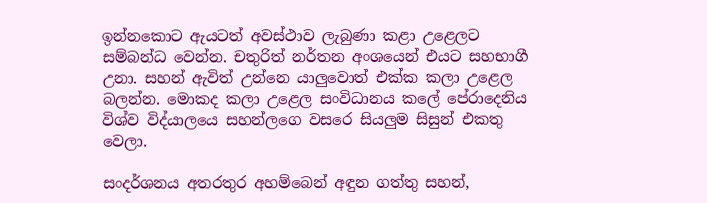ඉන්නකොට ඇයටත් අවස්ථාව ලැබුණා කළා උළෙලට සම්බන්ධ වෙන්න. චතුරිත් නර්තන අංශයෙන් එයට සහභාගී උනා. සහන් ඇවිත් උන්නෙ යාලුවොත් එක්ක කලා උළෙල බලන්න. මොකද කලා උළෙල සංවිධානය කලේ පේරාදෙනිය විශ්ව විද්යාලයෙ සහන්ලගෙ වසරෙ සියලුම සිසුන් එකතු වෙලා.

සංදර්ශනය අතරතුර අහම්බෙන් අඳුන ගත්තු සහන්,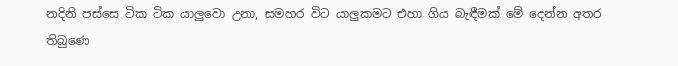නදිනි පස්සෙ ටික ටික යාලුවො උනා, සමහර විට යාලුකමට එහා ගිය බැඳීමක් මේ දෙන්න අතර තිබුණෙ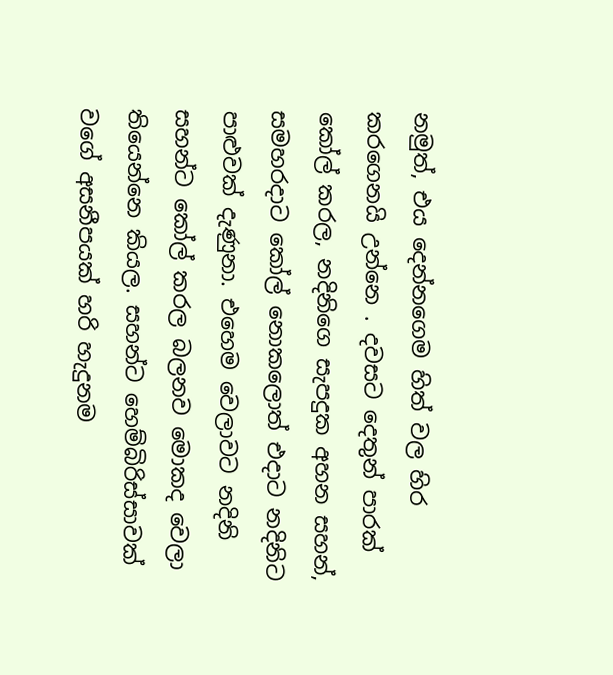නමුත්, එය දෙන්නගෙම හිත් වල හිර කරගෙනයි උන්නෙ . දවසට දෙතුන් පාරක් කෝල් කරල, නදිනිගෙ සැපදුක අහන සහන්, සමහරදාට කෝල් නොකලොත් එදාට නදිනිට පාළුවක් දැණුනා. එහෙම වෙලාවට නදිනි සහන්ට කෝල් කරල බලනව මොකද වෙලා තියෙන්නෙ කියල. සහන්ට හෙම්බිරිස්සාවක්  වගේ අසනීපයක් හරි හැදුනම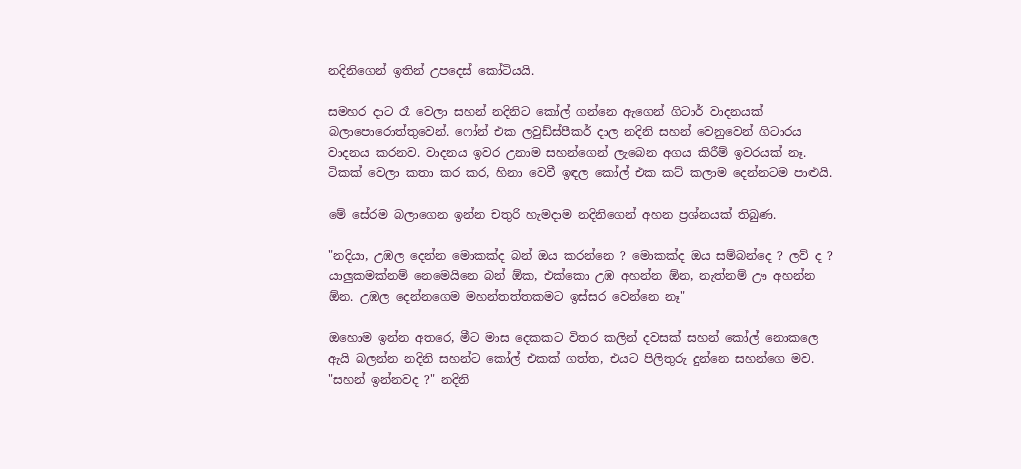නදිනිගෙන් ඉතින් උපදෙස් කෝටියයි.

සමහර දාට රෑ වෙලා සහන් නදිනිට කෝල් ගන්නෙ ඇගෙන් ගිටාර් වාදනයක් බලාපොරොත්තුවෙන්. ෆෝන් එක ලවුඩ්ස්පීකර් දාල නදිනි සහන් වෙනුවෙන් ගිටාරය වාදනය කරනව. වාදනය ඉවර උනාම සහන්ගෙන් ලැබෙන අගය කිරීම් ඉවරයක් නෑ. ටිකක් වෙලා කතා කර කර, හිනා වෙවී ඉඳල කෝල් එක කට් කලාම දෙන්නටම පාළුයි.

මේ සේරම බලාගෙන ඉන්න චතුරි හැමදාම නදිනිගෙන් අහන ප්‍රශ්නයක් තිබුණ.

"නදියා, උඹල දෙන්න මොකක්ද බන් ඔය කරන්නෙ ? මොකක්ද ඔය සම්බන්දෙ ? ලව් ද ? යාලුකමක්නම් නෙමෙයිනෙ බන් ඕක, එක්කො උඹ අහන්න ඕන, නැත්නම් ඌ අහන්න ඕන. උඹල දෙන්නගෙම මහන්තත්තකමට ඉස්සර වෙන්නෙ නෑ"

ඔහොම ඉන්න අතරෙ, මීට මාස දෙකකට විතර කලින් දවසක් සහන් කෝල් නොකලෙ ඇයි බලන්න නදිනි සහන්ට කෝල් එකක් ගත්ත, එයට පිලිතුරු දුන්නෙ සහන්ගෙ මව.
"සහන් ඉන්නවද ?" නදිනි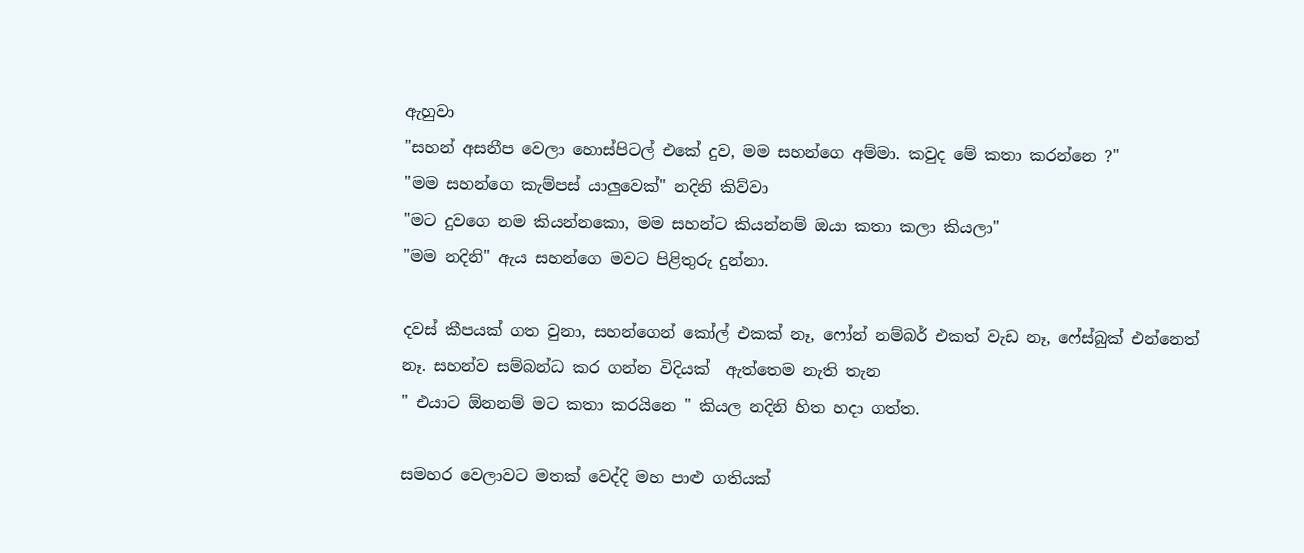ඇහුවා
"සහන් අසනීප වෙලා හොස්පිටල් එකේ දුව, මම සහන්ගෙ අම්මා. කවුද මේ කතා කරන්නෙ ?"
"මම සහන්ගෙ කැම්පස් යාලුවෙක්" නදිනි කිව්වා
"මට දුවගෙ නම කියන්නකො, මම සහන්ට කියන්නම් ඔයා කතා කලා කියලා"
"මම නදිනි" ඇය සහන්ගෙ මවට පිළිතුරු දුන්නා.

දවස් කීපයක් ගත වුනා, සහන්ගෙන් කෝල් එකක් නෑ, ෆෝන් නම්බර් එකත් වැඩ නෑ, ෆේස්බුක් එන්නෙත් නෑ. සහන්ව සම්බන්ධ කර ගන්න විදියක්  ඇත්තෙම නැති තැන
" එයාට ඕනනම් මට කතා කරයිනෙ " කියල නදිනි හිත හදා ගත්ත.

සමහර වෙලාවට මතක් වෙද්දි මහ පාළු ගතියක්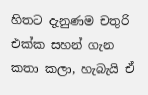හිතට දැනුණම චතුරි එක්ක සහන් ගැන කතා කලා, හැබැයි ඒ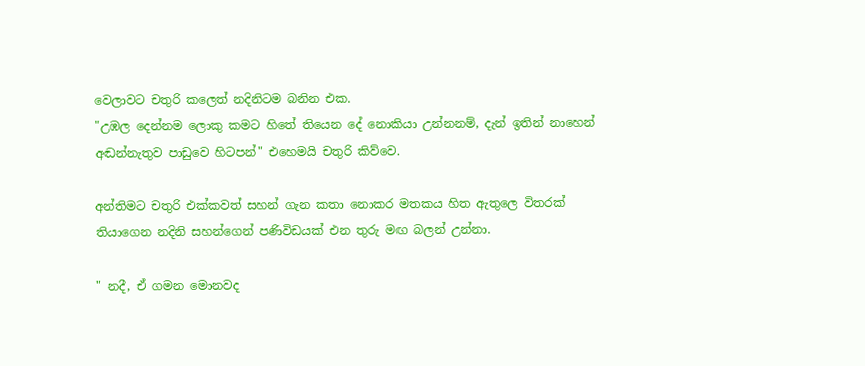වෙලාවට චතුරි කලෙත් නදිනිටම බනින එක.
"උඹල දෙන්නම ලොකු කමට හිතේ තියෙන දේ නොකියා උන්නනම්, දැන් ඉතින් නාහෙන් අඬන්නැතුව පාඩුවෙ හිටපන්" එහෙමයි චතුරි කිව්වෙ.

අන්තිමට චතුරි එක්කවත් සහන් ගැන කතා නොකර මතකය හිත ඇතුලෙ විතරක් තියාගෙන නදිනි සහන්ගෙන් පණිවිඩයක් එන තුරු මඟ බලන් උන්නා.

" නදී, ඒ ගමන මොනවද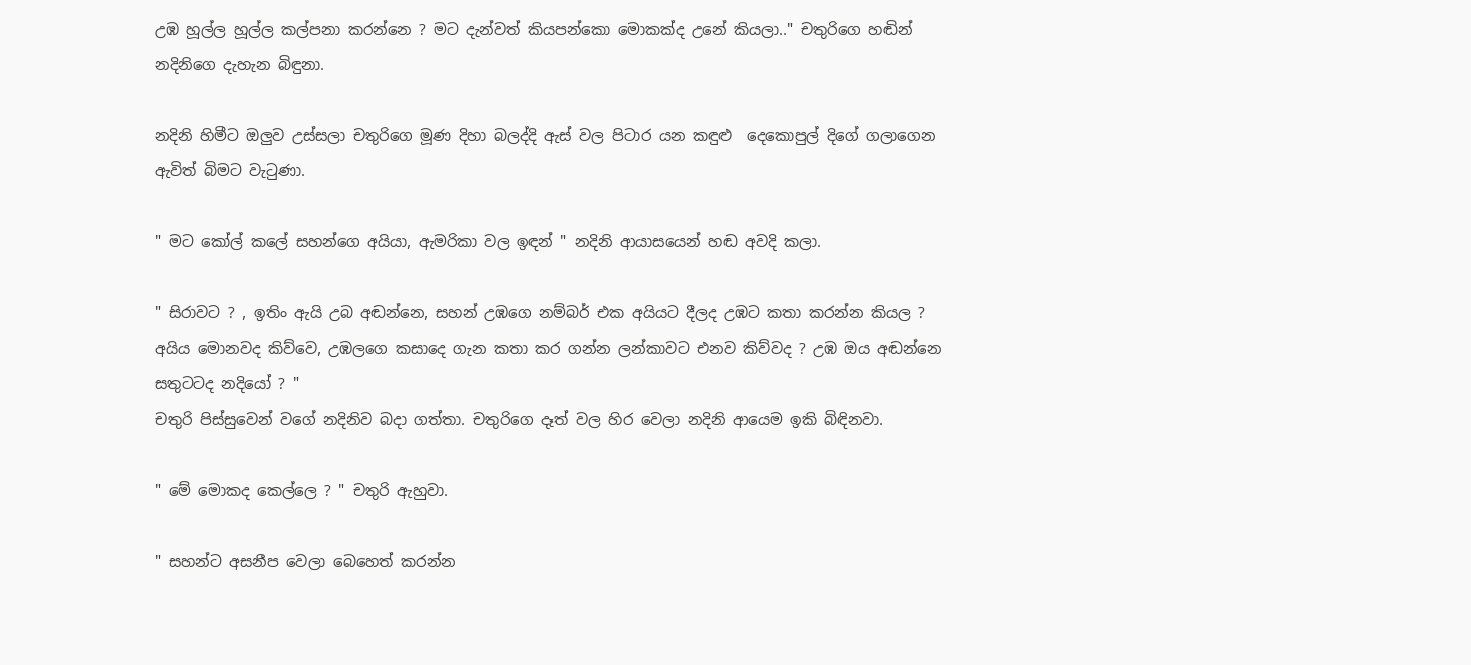උඹ හූල්ල හූල්ල කල්පනා කරන්නෙ ? මට දැන්වත් කියපන්කො මොකක්ද උනේ කියලා.." චතුරිගෙ හඬින් නදිනිගෙ දැහැන බිඳුනා.

නදිනි හිමීට ඔලුව උස්සලා චතුරිගෙ මූණ දිහා බලද්දි ඇස් වල පිටාර යන කඳුළු  දෙකොපුල් දිගේ ගලාගෙන ඇවිත් බිමට වැටුණා.

" මට කෝල් කලේ සහන්ගෙ අයියා, ඇමරිකා වල ඉඳන් " නදිනි ආයාසයෙන් හඬ අවදි කලා.

" සිරාවට ? , ඉතිං ඇයි උබ අඬන්නෙ, සහන් උඹගෙ නම්බර් එක අයියට දීලද උඹට කතා කරන්න කියල ? අයිය මොනවද කිව්වෙ, උඹලගෙ කසාදෙ ගැන කතා කර ගන්න ලන්කාවට එනව කිව්වද ? උඹ ඔය අඬන්නෙ සතුටටද නදියෝ ? "
චතුරි පිස්සුවෙන් වගේ නදිනිව බදා ගත්තා. චතුරිගෙ දෑත් වල හිර වෙලා නදිනි ආයෙම ඉකි බිඳිනවා.

" මේ මොකද කෙල්ලෙ ? " චතුරි ඇහුවා.

" සහන්ට අසනීප වෙලා බෙහෙත් කරන්න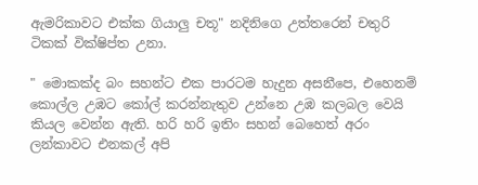ඇමරිකාවට එක්ක ගියාලු චතූ" නදිනිගෙ උත්තරෙන් චතුරි ටිකක් වික්ෂිප්ත උනා.

" මොකක්ද බං සහන්ට එක පාරටම හැදුන අසනීපෙ, එහෙනම් කොල්ල උඹට කෝල් කරන්නැතුව උන්නෙ උඹ කලබල වෙයි කියල වෙන්න ඇති. හරි හරි ඉතිං සහන් බෙහෙත් අරං ලන්කාවට එනකල් අපි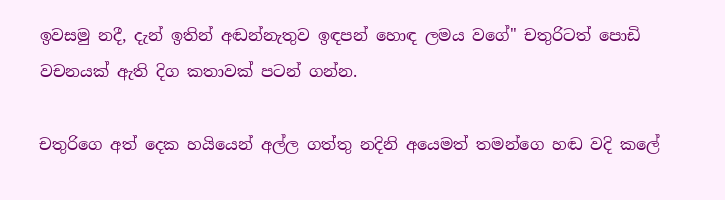ඉවසමු නදී, දැන් ඉතින් අඬන්නැතුව ඉඳපන් හොඳ ලමය වගේ" චතුරිටත් පොඩි වචනයක් ඇති දිග කතාවක් පටන් ගන්න.

චතුරිගෙ අත් දෙක හයියෙන් අල්ල ගත්තු නදිනි අයෙමත් තමන්ගෙ හඬ වදි කලේ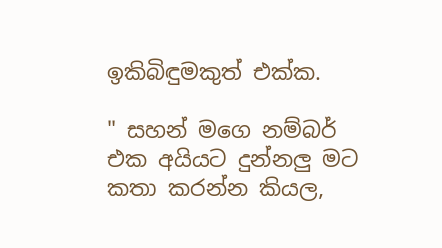ඉකිබිඳුමකුත් එක්ක.

" සහන් මගෙ නම්බර් එක අයියට දුන්නලු මට කතා කරන්න කියල,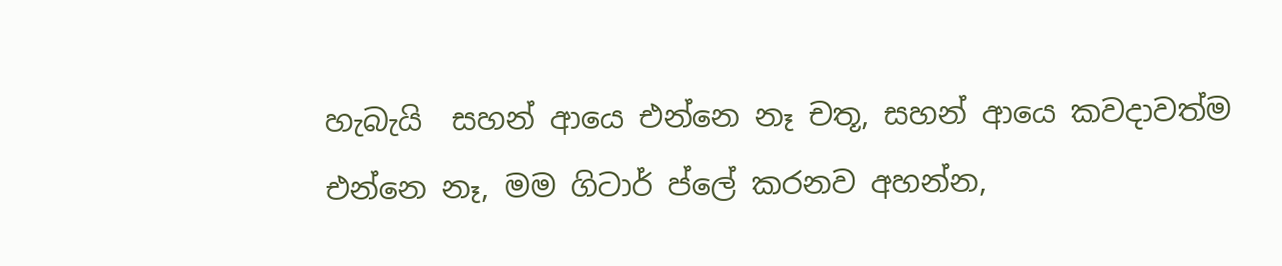හැබැයි  සහන් ආයෙ එන්නෙ නෑ චතූ, සහන් ආයෙ කවදාවත්ම එන්නෙ නෑ, මම ගිටාර් ප්ලේ කරනව අහන්න,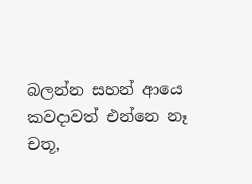බලන්න සහන් ආයෙ කවදාවත් එන්නෙ නෑ චතූ,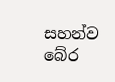සහන්ව බේර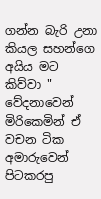ගන්න බැරි උනා කියල සහන්ගෙ අයිය මට කිව්වා "
වේදනාවෙන් මිරිකෙමින් ඒ වචන ටික අමාරුවෙන් පිටකරපු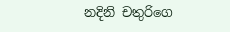නදිනි චතුරිගෙ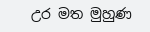උර මත මුහුණ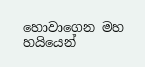හොවාගෙන මහ හයියෙන්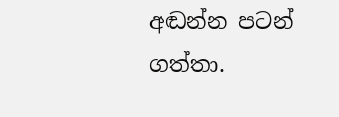අඬන්න පටන් ගත්තා.